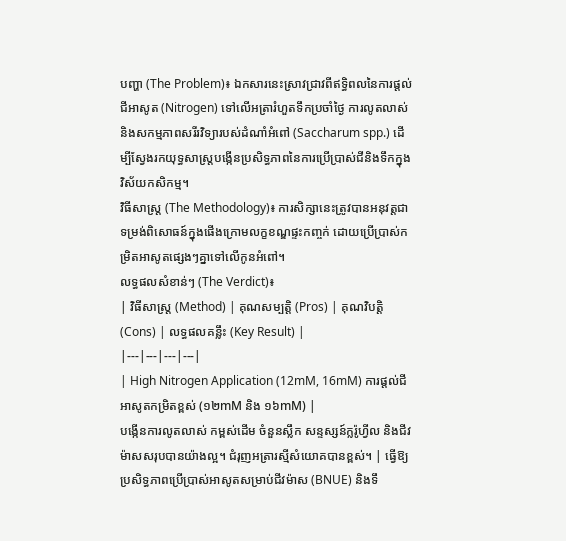បញ្ហា (The Problem)៖ ឯកសារនេះស្រាវជ្រាវពីឥទ្ធិពលនៃការផ្តល់ជីអាសូត (Nitrogen) ទៅលើអត្រារំហួតទឹកប្រចាំថ្ងៃ ការលូតលាស់ និងសកម្មភាពសរីរវិទ្យារបស់ដំណាំអំពៅ (Saccharum spp.) ដើម្បីស្វែងរកយុទ្ធសាស្ត្របង្កើនប្រសិទ្ធភាពនៃការប្រើប្រាស់ជីនិងទឹកក្នុងវិស័យកសិកម្ម។
វិធីសាស្ត្រ (The Methodology)៖ ការសិក្សានេះត្រូវបានអនុវត្តជាទម្រង់ពិសោធន៍ក្នុងផើងក្រោមលក្ខខណ្ឌផ្ទះកញ្ចក់ ដោយប្រើប្រាស់កម្រិតអាសូតផ្សេងៗគ្នាទៅលើកូនអំពៅ។
លទ្ធផលសំខាន់ៗ (The Verdict)៖
| វិធីសាស្ត្រ (Method) | គុណសម្បត្តិ (Pros) | គុណវិបត្តិ (Cons) | លទ្ធផលគន្លឹះ (Key Result) |
|---|---|---|---|
| High Nitrogen Application (12mM, 16mM) ការផ្តល់ជីអាសូតកម្រិតខ្ពស់ (១២mM និង ១៦mM) |
បង្កើនការលូតលាស់ កម្ពស់ដើម ចំនួនស្លឹក សន្ទស្សន៍ក្លរ៉ូហ្វីល និងជីវម៉ាសសរុបបានយ៉ាងល្អ។ ជំរុញអត្រារស្មីសំយោគបានខ្ពស់។ | ធ្វើឱ្យប្រសិទ្ធភាពប្រើប្រាស់អាសូតសម្រាប់ជីវម៉ាស (BNUE) និងទឹ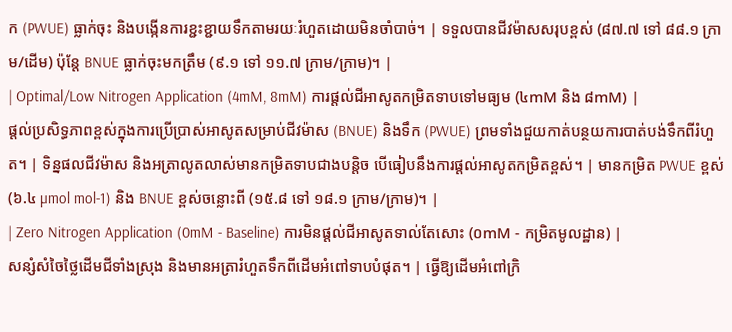ក (PWUE) ធ្លាក់ចុះ និងបង្កើនការខ្ជះខ្ជាយទឹកតាមរយៈរំហួតដោយមិនចាំបាច់។ | ទទួលបានជីវម៉ាសសរុបខ្ពស់ (៨៧.៧ ទៅ ៨៨.១ ក្រាម/ដើម) ប៉ុន្តែ BNUE ធ្លាក់ចុះមកត្រឹម (៩.១ ទៅ ១១.៧ ក្រាម/ក្រាម)។ |
| Optimal/Low Nitrogen Application (4mM, 8mM) ការផ្តល់ជីអាសូតកម្រិតទាបទៅមធ្យម (៤mM និង ៨mM) |
ផ្តល់ប្រសិទ្ធភាពខ្ពស់ក្នុងការប្រើប្រាស់អាសូតសម្រាប់ជីវម៉ាស (BNUE) និងទឹក (PWUE) ព្រមទាំងជួយកាត់បន្ថយការបាត់បង់ទឹកពីរំហួត។ | ទិន្នផលជីវម៉ាស និងអត្រាលូតលាស់មានកម្រិតទាបជាងបន្តិច បើធៀបនឹងការផ្តល់អាសូតកម្រិតខ្ពស់។ | មានកម្រិត PWUE ខ្ពស់ (៦.៤ µmol mol-1) និង BNUE ខ្ពស់ចន្លោះពី (១៥.៨ ទៅ ១៨.១ ក្រាម/ក្រាម)។ |
| Zero Nitrogen Application (0mM - Baseline) ការមិនផ្តល់ជីអាសូតទាល់តែសោះ (០mM - កម្រិតមូលដ្ឋាន) |
សន្សំសំចៃថ្លៃដើមជីទាំងស្រុង និងមានអត្រារំហួតទឹកពីដើមអំពៅទាបបំផុត។ | ធ្វើឱ្យដើមអំពៅក្រិ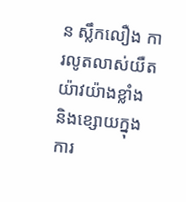ន ស្លឹកលឿង ការលូតលាស់យឺតយ៉ាវយ៉ាងខ្លាំង និងខ្សោយក្នុងការ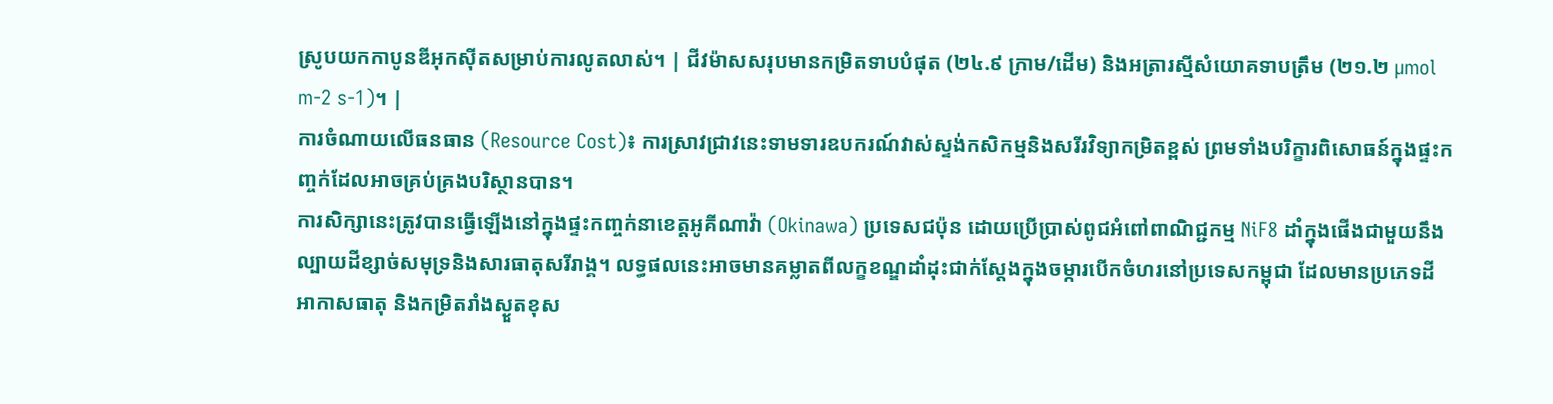ស្រូបយកកាបូនឌីអុកស៊ីតសម្រាប់ការលូតលាស់។ | ជីវម៉ាសសរុបមានកម្រិតទាបបំផុត (២៤.៩ ក្រាម/ដើម) និងអត្រារស្មីសំយោគទាបត្រឹម (២១.២ µmol m-2 s-1)។ |
ការចំណាយលើធនធាន (Resource Cost)៖ ការស្រាវជ្រាវនេះទាមទារឧបករណ៍វាស់ស្ទង់កសិកម្មនិងសរីរវិទ្យាកម្រិតខ្ពស់ ព្រមទាំងបរិក្ខារពិសោធន៍ក្នុងផ្ទះកញ្ចក់ដែលអាចគ្រប់គ្រងបរិស្ថានបាន។
ការសិក្សានេះត្រូវបានធ្វើឡើងនៅក្នុងផ្ទះកញ្ចក់នាខេត្តអូគីណាវ៉ា (Okinawa) ប្រទេសជប៉ុន ដោយប្រើប្រាស់ពូជអំពៅពាណិជ្ជកម្ម NiF8 ដាំក្នុងផើងជាមួយនឹងល្បាយដីខ្សាច់សមុទ្រនិងសារធាតុសរីរាង្គ។ លទ្ធផលនេះអាចមានគម្លាតពីលក្ខខណ្ឌដាំដុះជាក់ស្តែងក្នុងចម្ការបើកចំហរនៅប្រទេសកម្ពុជា ដែលមានប្រភេទដី អាកាសធាតុ និងកម្រិតរាំងស្ងួតខុស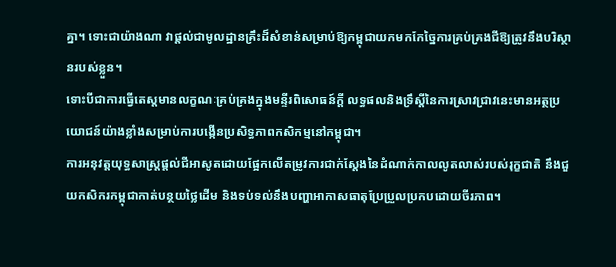គ្នា។ ទោះជាយ៉ាងណា វាផ្តល់ជាមូលដ្ឋានគ្រឹះដ៏សំខាន់សម្រាប់ឱ្យកម្ពុជាយកមកកែច្នៃការគ្រប់គ្រងជីឱ្យត្រូវនឹងបរិស្ថានរបស់ខ្លួន។
ទោះបីជាការធ្វើតេស្តមានលក្ខណៈគ្រប់គ្រងក្នុងមន្ទីរពិសោធន៍ក្តី លទ្ធផលនិងទ្រឹស្តីនៃការស្រាវជ្រាវនេះមានអត្ថប្រយោជន៍យ៉ាងខ្លាំងសម្រាប់ការបង្កើនប្រសិទ្ធភាពកសិកម្មនៅកម្ពុជា។
ការអនុវត្តយុទ្ធសាស្ត្រផ្តល់ជីអាសូតដោយផ្អែកលើតម្រូវការជាក់ស្តែងនៃដំណាក់កាលលូតលាស់របស់រុក្ខជាតិ នឹងជួយកសិករកម្ពុជាកាត់បន្ថយថ្លៃដើម និងទប់ទល់នឹងបញ្ហាអាកាសធាតុប្រែប្រួលប្រកបដោយចីរភាព។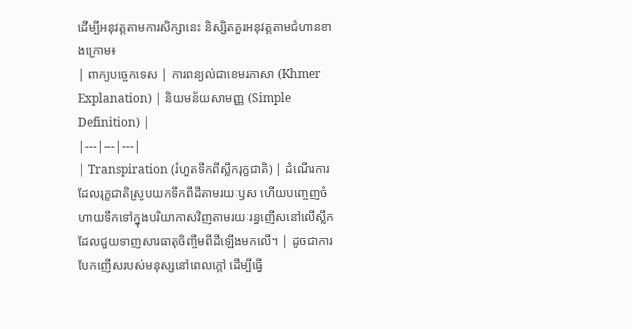ដើម្បីអនុវត្តតាមការសិក្សានេះ និស្សិតគួរអនុវត្តតាមជំហានខាងក្រោម៖
| ពាក្យបច្ចេកទេស | ការពន្យល់ជាខេមរភាសា (Khmer Explanation) | និយមន័យសាមញ្ញ (Simple Definition) |
|---|---|---|
| Transpiration (រំហួតទឹកពីស្លឹករុក្ខជាតិ) | ដំណើរការដែលរុក្ខជាតិស្រូបយកទឹកពីដីតាមរយៈឫស ហើយបញ្ចេញចំហាយទឹកទៅក្នុងបរិយាកាសវិញតាមរយៈរន្ធញើសនៅលើស្លឹក ដែលជួយទាញសារធាតុចិញ្ចឹមពីដីឡើងមកលើ។ | ដូចជាការបែកញើសរបស់មនុស្សនៅពេលក្តៅ ដើម្បីធ្វើ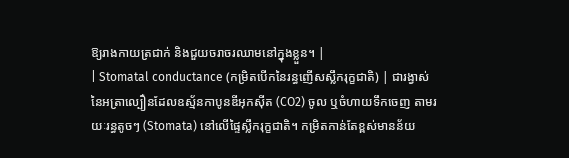ឱ្យរាងកាយត្រជាក់ និងជួយចរាចរឈាមនៅក្នុងខ្លួន។ |
| Stomatal conductance (កម្រិតបើកនៃរន្ធញើសស្លឹករុក្ខជាតិ) | ជារង្វាស់នៃអត្រាល្បឿនដែលឧស្ម័នកាបូនឌីអុកស៊ីត (CO2) ចូល ឬចំហាយទឹកចេញ តាមរយៈរន្ធតូចៗ (Stomata) នៅលើផ្ទៃស្លឹករុក្ខជាតិ។ កម្រិតកាន់តែខ្ពស់មានន័យ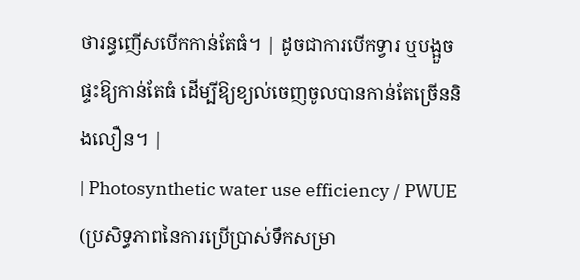ថារន្ធញើសបើកកាន់តែធំ។ | ដូចជាការបើកទ្វារ ឬបង្អួចផ្ទះឱ្យកាន់តែធំ ដើម្បីឱ្យខ្យល់ចេញចូលបានកាន់តែច្រើននិងលឿន។ |
| Photosynthetic water use efficiency / PWUE (ប្រសិទ្ធភាពនៃការប្រើប្រាស់ទឹកសម្រា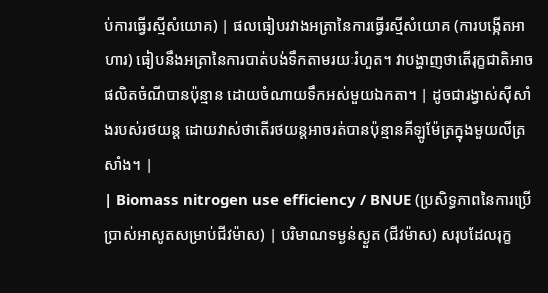ប់ការធ្វើរស្មីសំយោគ) | ផលធៀបរវាងអត្រានៃការធ្វើរស្មីសំយោគ (ការបង្កើតអាហារ) ធៀបនឹងអត្រានៃការបាត់បង់ទឹកតាមរយៈរំហួត។ វាបង្ហាញថាតើរុក្ខជាតិអាចផលិតចំណីបានប៉ុន្មាន ដោយចំណាយទឹកអស់មួយឯកតា។ | ដូចជារង្វាស់ស៊ីសាំងរបស់រថយន្ត ដោយវាស់ថាតើរថយន្តអាចរត់បានប៉ុន្មានគីឡូម៉ែត្រក្នុងមួយលីត្រសាំង។ |
| Biomass nitrogen use efficiency / BNUE (ប្រសិទ្ធភាពនៃការប្រើប្រាស់អាសូតសម្រាប់ជីវម៉ាស) | បរិមាណទម្ងន់ស្ងួត (ជីវម៉ាស) សរុបដែលរុក្ខ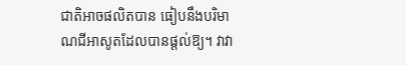ជាតិអាចផលិតបាន ធៀបនឹងបរិមាណជីអាសូតដែលបានផ្តល់ឱ្យ។ វាវា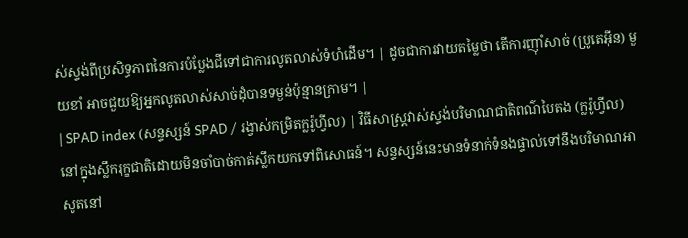ស់ស្ទង់ពីប្រសិទ្ធភាពនៃការបំប្លែងជីទៅជាការលូតលាស់ទំហំដើម។ | ដូចជាការវាយតម្លៃថា តើការញ៉ាំសាច់ (ប្រូតេអ៊ីន) មួយខាំ អាចជួយឱ្យអ្នកលូតលាស់សាច់ដុំបានទម្ងន់ប៉ុន្មានក្រាម។ |
| SPAD index (សន្ទស្សន៍ SPAD / រង្វាស់កម្រិតក្លរ៉ូហ្វីល) | វិធីសាស្ត្រវាស់ស្ទង់បរិមាណជាតិពណ៌បៃតង (ក្លរ៉ូហ្វីល) នៅក្នុងស្លឹករុក្ខជាតិដោយមិនចាំបាច់កាត់ស្លឹកយកទៅពិសោធន៍។ សន្ទស្សន៍នេះមានទំនាក់ទំនងផ្ទាល់ទៅនឹងបរិមាណអាសូតនៅ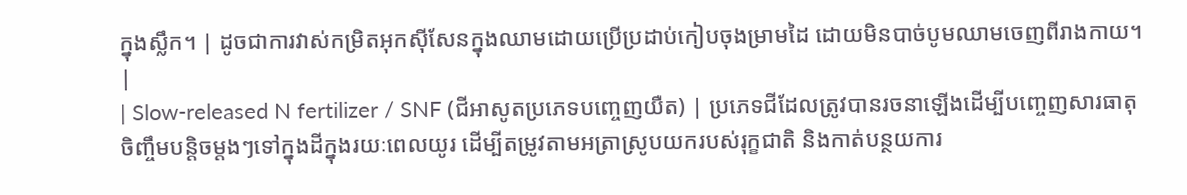ក្នុងស្លឹក។ | ដូចជាការវាស់កម្រិតអុកស៊ីសែនក្នុងឈាមដោយប្រើប្រដាប់កៀបចុងម្រាមដៃ ដោយមិនបាច់បូមឈាមចេញពីរាងកាយ។ |
| Slow-released N fertilizer / SNF (ជីអាសូតប្រភេទបញ្ចេញយឺត) | ប្រភេទជីដែលត្រូវបានរចនាឡើងដើម្បីបញ្ចេញសារធាតុចិញ្ចឹមបន្តិចម្តងៗទៅក្នុងដីក្នុងរយៈពេលយូរ ដើម្បីតម្រូវតាមអត្រាស្រូបយករបស់រុក្ខជាតិ និងកាត់បន្ថយការ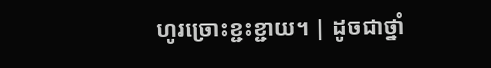ហូរច្រោះខ្ជះខ្ជាយ។ | ដូចជាថ្នាំ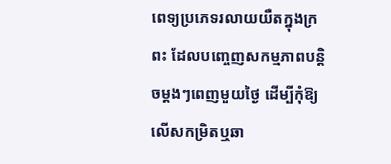ពេទ្យប្រភេទរលាយយឺតក្នុងក្រពះ ដែលបញ្ចេញសកម្មភាពបន្តិចម្តងៗពេញមួយថ្ងៃ ដើម្បីកុំឱ្យលើសកម្រិតឬឆា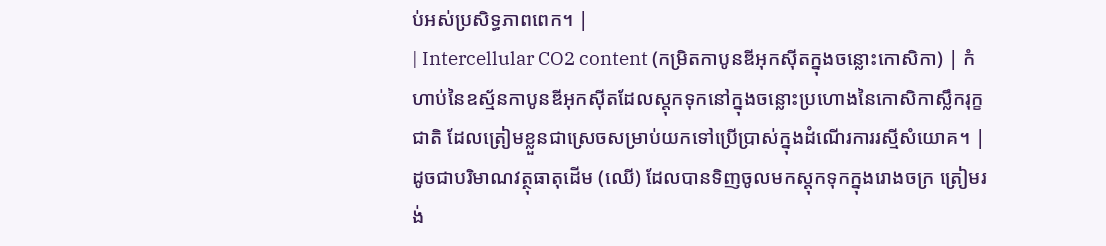ប់អស់ប្រសិទ្ធភាពពេក។ |
| Intercellular CO2 content (កម្រិតកាបូនឌីអុកស៊ីតក្នុងចន្លោះកោសិកា) | កំហាប់នៃឧស្ម័នកាបូនឌីអុកស៊ីតដែលស្តុកទុកនៅក្នុងចន្លោះប្រហោងនៃកោសិកាស្លឹករុក្ខជាតិ ដែលត្រៀមខ្លួនជាស្រេចសម្រាប់យកទៅប្រើប្រាស់ក្នុងដំណើរការរស្មីសំយោគ។ | ដូចជាបរិមាណវត្ថុធាតុដើម (ឈើ) ដែលបានទិញចូលមកស្តុកទុកក្នុងរោងចក្រ ត្រៀមរង់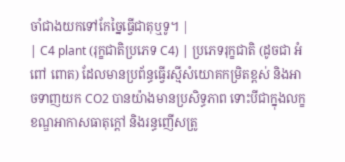ចាំជាងយកទៅកែច្នៃធ្វើជាតុឬទូ។ |
| C4 plant (រុក្ខជាតិប្រភេទ C4) | ប្រភេទរុក្ខជាតិ (ដូចជា អំពៅ ពោត) ដែលមានប្រព័ន្ធធ្វើរស្មីសំយោគកម្រិតខ្ពស់ និងអាចទាញយក CO2 បានយ៉ាងមានប្រសិទ្ធភាព ទោះបីជាក្នុងលក្ខខណ្ឌអាកាសធាតុក្តៅ និងរន្ធញើសត្រូ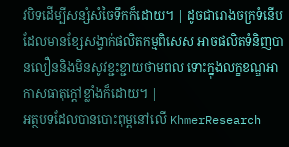វបិទដើម្បីសន្សំសំចៃទឹកក៏ដោយ។ | ដូចជារោងចក្រទំនើបដែលមានខ្សែសង្វាក់ផលិតកម្មពិសេស អាចផលិតទំនិញបានលឿននិងមិនសូវខ្ជះខ្ជាយថាមពល ទោះក្នុងលក្ខខណ្ឌអាកាសធាតុក្តៅខ្លាំងក៏ដោយ។ |
អត្ថបទដែលបានបោះពុម្ពនៅលើ KhmerResearch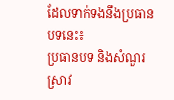ដែលទាក់ទងនឹងប្រធានបទនេះ៖
ប្រធានបទ និងសំណួរស្រាវ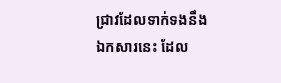ជ្រាវដែលទាក់ទងនឹងឯកសារនេះ ដែល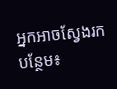អ្នកអាចស្វែងរកបន្ថែម៖